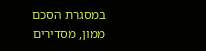במסגרת הסכם ממון, מסדירים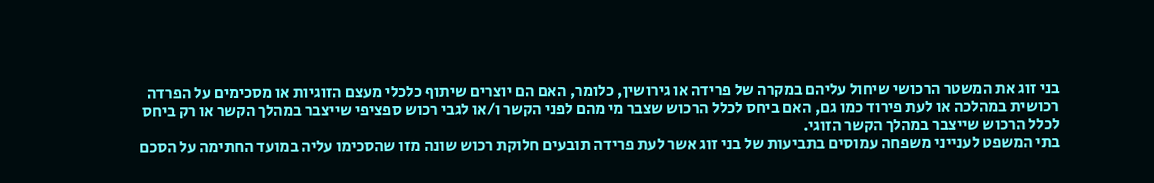בני זוג את המשטר הרכושי שיחול עליהם במקרה של פרידה או גירושין, כלומר, האם הם יוצרים שיתוף כלכלי מעצם הזוגיות או מסכימים על הפרדה רכושית במהלכה או לעת פירוד כמו גם, האם ביחס לכלל הרכוש שצבר מי מהם לפני הקשר ו/או לגבי רכוש ספציפי שייצבר במהלך הקשר או רק ביחס לכלל הרכוש שייצבר במהלך הקשר הזוגי.
בתי המשפט לענייני משפחה עמוסים בתביעות של בני זוג אשר לעת פרידה תובעים חלוקת רכוש שונה מזו שהסכימו עליה במועד החתימה על הסכם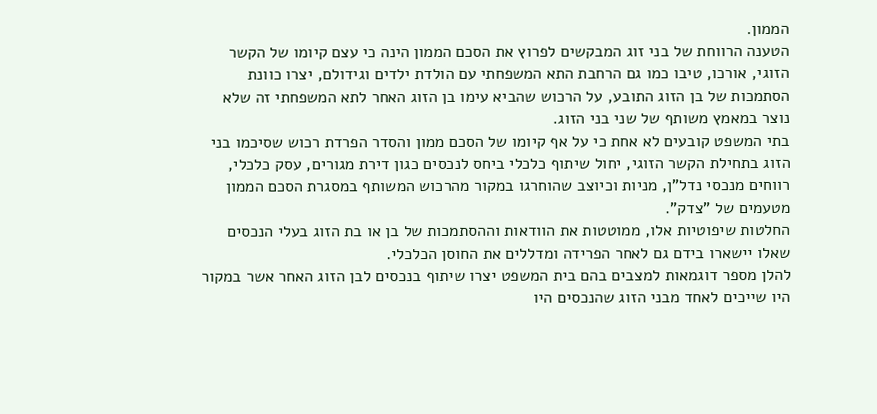הממון.
הטענה הרווחת של בני זוג המבקשים לפרוץ את הסכם הממון הינה כי עצם קיומו של הקשר הזוגי, אורכו, טיבו כמו גם הרחבת התא המשפחתי עם הולדת ילדים וגידולם, יצרו כוונת הסתמכות של בן הזוג התובע, על הרכוש שהביא עימו בן הזוג האחר לתא המשפחתי זה שלא נוצר במאמץ משותף של שני בני הזוג.
בתי המשפט קובעים לא אחת כי על אף קיומו של הסכם ממון והסדר הפרדת רכוש שסיכמו בני הזוג בתחילת הקשר הזוגי, יחול שיתוף כלכלי ביחס לנכסים כגון דירת מגורים, עסק כלכלי, רווחים מנכסי נדל"ן, מניות וכיוצב שהוחרגו במקור מהרכוש המשותף במסגרת הסכם הממון מטעמים של "צדק".
החלטות שיפוטיות אלו, ממוטטות את הוודאות וההסתמכות של בן או בת הזוג בעלי הנכסים שאלו יישארו בידם גם לאחר הפרידה ומדללים את החוסן הכלכלי.
להלן מספר דוגמאות למצבים בהם בית המשפט יצרו שיתוף בנכסים לבן הזוג האחר אשר במקור היו שייכים לאחד מבני הזוג שהנכסים היו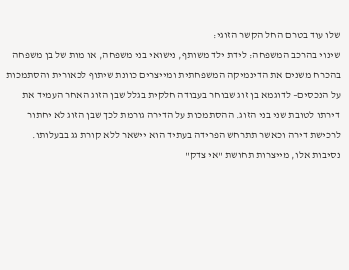שלו עוד בטרם החל הקשר הזוגי:
שינוי בהרכב המשפחה: לידת ילד משותף, נישואי בני משפחה, או מות של בן משפחה בהכרח משנים את הדינמיקה המשפחתית ומייצרים כוונת שיתוף לכאורית והסתמכות על הנכסים– לדוגמא בן זוג שבוחר בעבודה חלקית בגלל שבן הזוג האחר העמיד את דירתו לטובת שני בני הזוג. ההסתמכות על הדירה גורמת לכך שבן הזוג לא יחתור לרכישת דירה וכאשר תתרחש הפרידה בעתיד הוא יישאר ללא קורת גג בבעלותו.
נסיבות אלו, מייצרות תחושת "אי צדק"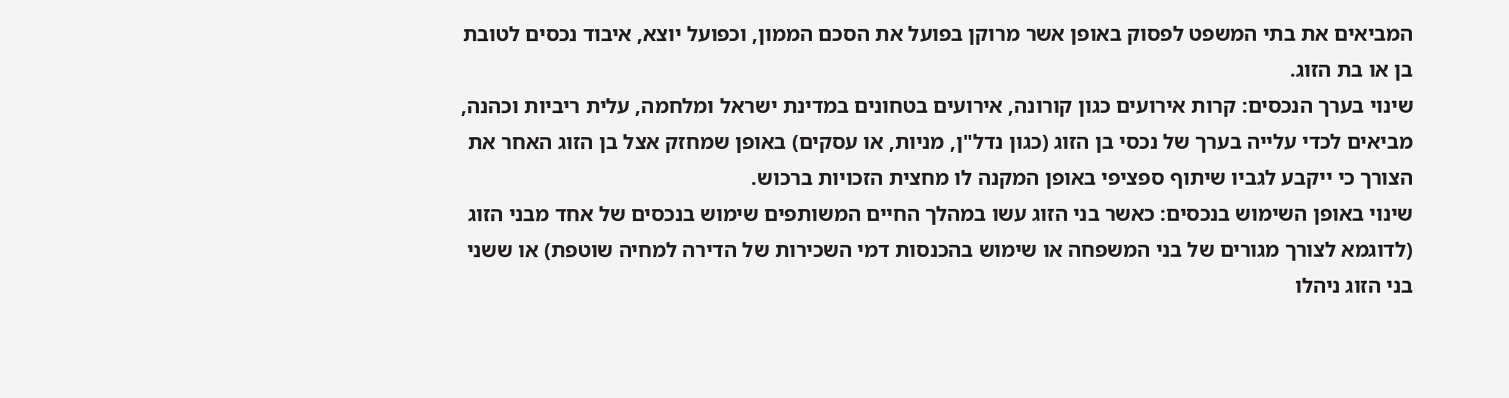המביאים את בתי המשפט לפסוק באופן אשר מרוקן בפועל את הסכם הממון, וכפועל יוצא, איבוד נכסים לטובת בן או בת הזוג.
שינוי בערך הנכסים: קרות אירועים כגון קורונה, אירועים בטחונים במדינת ישראל ומלחמה, עלית ריביות וכהנה, מביאים לכדי עלייה בערך של נכסי בן הזוג (כגון נדל"ן, מניות, או עסקים) באופן שמחזק אצל בן הזוג האחר את הצורך כי ייקבע לגביו שיתוף ספציפי באופן המקנה לו מחצית הזכויות ברכוש.
שינוי באופן השימוש בנכסים: כאשר בני הזוג עשו במהלך החיים המשותפים שימוש בנכסים של אחד מבני הזוג (לדוגמא לצורך מגורים של בני המשפחה או שימוש בהכנסות דמי השכירות של הדירה למחיה שוטפת) או ששני בני הזוג ניהלו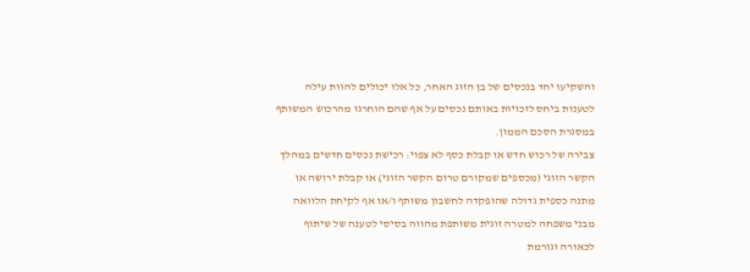והשקיעו יחד בנכסים של בן הזוג האחר, כל אלו יכולים להוות עילה לטענות ביחס לזכויות באותם נכסים על אף שהם הוחרגו מהרכוש המשותף במסגרת הסכם הממון.
צבירה של רכוש חדש או קבלת כסף לא צפוי: רכישת נכסים חדשים במהלך הקשר הזוגי (מכספים שמקורם טרום הקשר הזוגי) או קבלת ירושה או מתנה כספית גדולה שהופקדה לחשבון משותף ו/או אף לקיחת הלוואה מבני משפחה למטרה זוגית משותפת מהווה בסיסי לטענה של שיתוף לכאורה וגורמת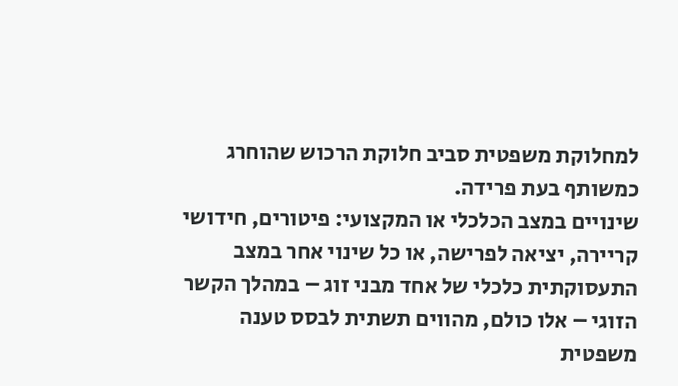למחלוקת משפטית סביב חלוקת הרכוש שהוחרג כמשותף בעת פרידה.
שינויים במצב הכלכלי או המקצועי: פיטורים, חידושי קריירה, יציאה לפרישה, או כל שינוי אחר במצב התעסוקתית כלכלי של אחד מבני זוג – במהלך הקשר הזוגי – אלו כולם, מהווים תשתית לבסס טענה משפטית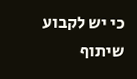כי יש לקבוע שיתוף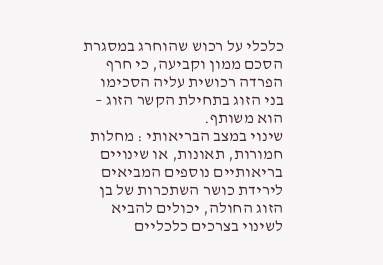כלכלי על רכוש שהוחרג במסגרת הסכם ממון וקביעה, כי חרף הפרדה רכושית עליה הסכימו בני הזוג בתחילת הקשר הזוג – הוא משותף.
שינוי במצב הבריאותי : מחלות חמורות, תאונות, או שינויים בריאותיים נוספים המביאים לירידת כושר השתכרות של בן הזוג החולה, יכולים להביא לשינוי בצרכים כלכליים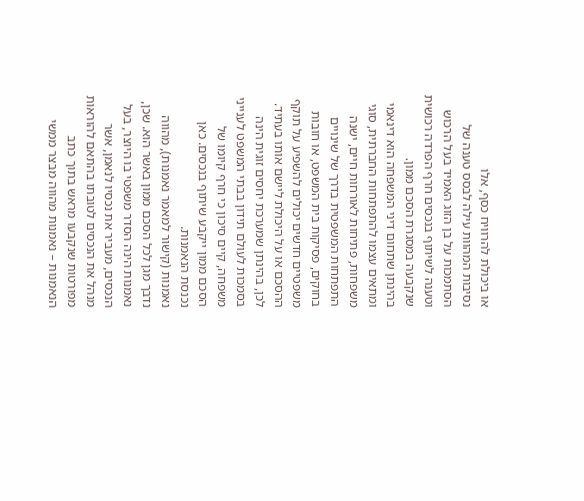או ביכולת להרוויח כסף, אלו
נסיבות המהוות עילה לבסס טענה של הסתמכות על בן הזוג האמיד בעל הרכוש וטענה לשיתוף בנכסים חרף הפרדה רכושית שנקבעה במסגרת הסכם ממון.
בהינתן שתחום דיני המשפחה הוא דינאמי ומתאים עצמו להתפתחות החברתית, סוגי משפחות, פתיחות לאורחות חיים, ישנה התפתחות המשפטית בדרך של שינויים בחוקים, פסיקות בית המשפט, או חובות משפטיים חדשים יכולים להשפיע על תוקף ההסכם או על היכולת ליישם אותו בעתיד.
לכן, בהינתן שמערכת יחסים זוגית הינה בסמכות לעולם תידון בבתי המשפט לענייני משפחה, קיים סיכון כי חרף קיומו של הסכם ממון ייקבע שיתוף בנכסים. כאן נכנסת הנאמנות.
נאמנות (קישור למאמר נאמנות), מהווה נדבך מגן לכל הסכם ממון באשר הוא. שכן, נאמנות הינה הסדר משפטי בו היוצר, בעל הנכסים, מעביר את נכסיו לנאמן, אשר מנהל את הנכסים לטובתו בהתאם להוראות מפורטות שנקבעו מראש בתוך כתב הנאמנות – נאמנות מהווה מבצר ממשי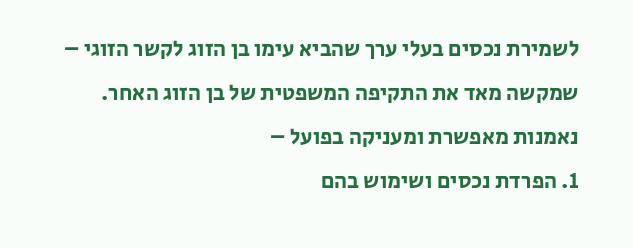לשמירת נכסים בעלי ערך שהביא עימו בן הזוג לקשר הזוגי – שמקשה מאד את התקיפה המשפטית של בן הזוג האחר.
נאמנות מאפשרת ומעניקה בפועל –
1. הפרדת נכסים ושימוש בהם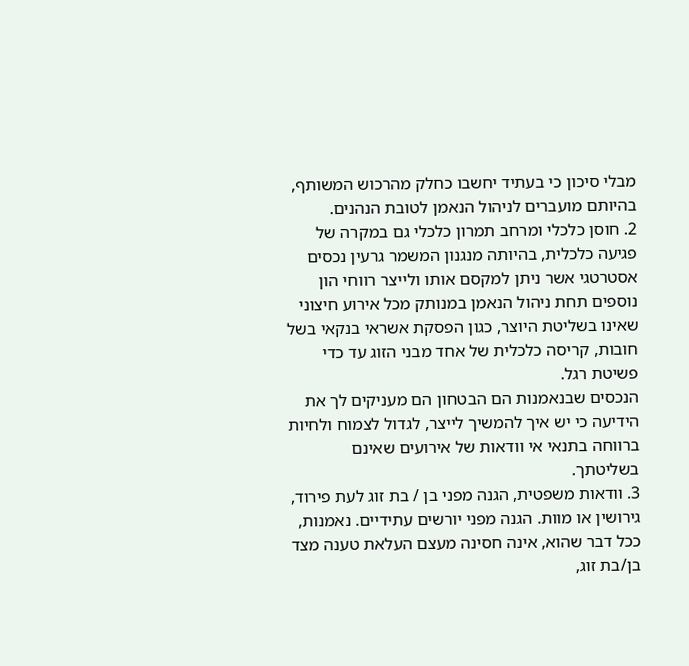מבלי סיכון כי בעתיד יחשבו כחלק מהרכוש המשותף, בהיותם מועברים לניהול הנאמן לטובת הנהנים.
2. חוסן כלכלי ומרחב תמרון כלכלי גם במקרה של פגיעה כלכלית, בהיותה מנגנון המשמר גרעין נכסים אסטרטגי אשר ניתן למקסם אותו ולייצר רווחי הון נוספים תחת ניהול הנאמן במנותק מכל אירוע חיצוני שאינו בשליטת היוצר, כגון הפסקת אשראי בנקאי בשל חובות, קריסה כלכלית של אחד מבני הזוג עד כדי פשיטת רגל.
הנכסים שבנאמנות הם הבטחון הם מעניקים לך את הידיעה כי יש איך להמשיך לייצר, לגדול לצמוח ולחיות ברווחה בתנאי אי וודאות של אירועים שאינם בשליטתך.
3. וודאות משפטית, הגנה מפני בן / בת זוג לעת פירוד, גירושין או מוות. הגנה מפני יורשים עתידיים. נאמנות, ככל דבר שהוא, אינה חסינה מעצם העלאת טענה מצד בן/בת זוג,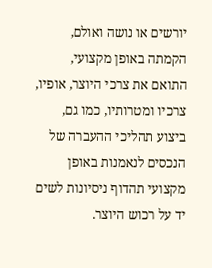יורשים או נושה ואולם, הקמתה באופן מקצועי, התואם את צרכי היוצר, אופיו, צרכיו ומטרותיו, כמו גם, ביצוע תהליכי ההעברה של הנכסים לנאמנות באופן מקצועי תהדוף ניסיונות לשים יד על רכוש היוצר.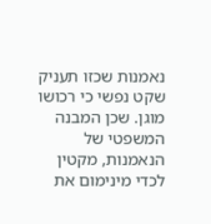נאמנות שכזו תעניק שקט נפשי כי רכושו מוגן. שכן המבנה המשפטי של הנאמנות, מקטין לכדי מינימום את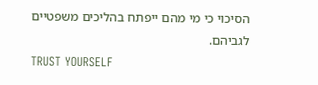הסיכוי כי מי מהם ייפתח בהליכים משפטיים לגביהם.
TRUST YOURSELF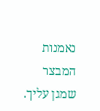נאמנות המבצר שמגן עליך.